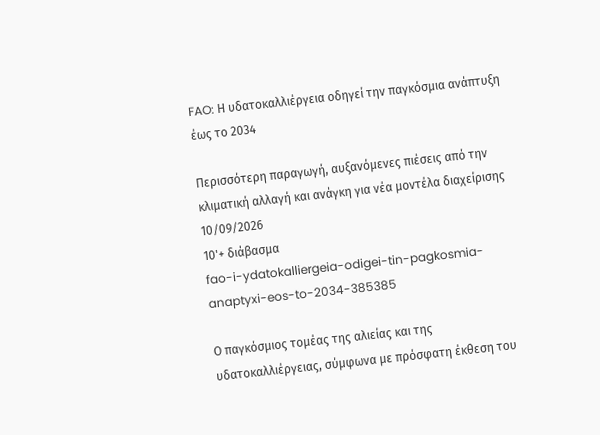FAO: Η υδατοκαλλιέργεια οδηγεί την παγκόσμια ανάπτυξη έως το 2034

Περισσότερη παραγωγή, αυξανόμενες πιέσεις από την κλιματική αλλαγή και ανάγκη για νέα μοντέλα διαχείρισης
10/09/2026
10'+ διάβασμα
fao-i-ydatokalliergeia-odigei-tin-pagkosmia-anaptyxi-eos-to-2034-385385

Ο παγκόσμιος τομέας της αλιείας και της υδατοκαλλιέργειας, σύμφωνα με πρόσφατη έκθεση του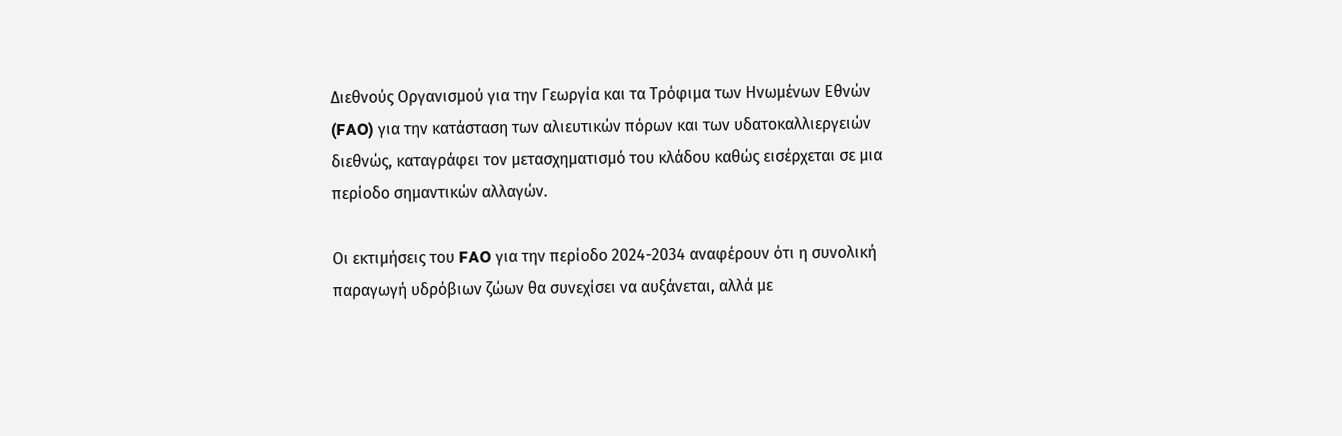Διεθνούς Οργανισμού για την Γεωργία και τα Τρόφιμα των Ηνωμένων Εθνών (FAO) για την κατάσταση των αλιευτικών πόρων και των υδατοκαλλιεργειών διεθνώς, καταγράφει τον μετασχηματισμό του κλάδου καθώς εισέρχεται σε μια περίοδο σημαντικών αλλαγών.

Οι εκτιμήσεις του FAO για την περίοδο 2024-2034 αναφέρουν ότι η συνολική παραγωγή υδρόβιων ζώων θα συνεχίσει να αυξάνεται, αλλά με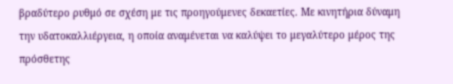βραδύτερο ρυθμό σε σχέση με τις προηγούμενες δεκαετίες. Με κινητήρια δύναμη την υδατοκαλλιέργεια, η οποία αναμένεται να καλύψει το μεγαλύτερο μέρος της πρόσθετης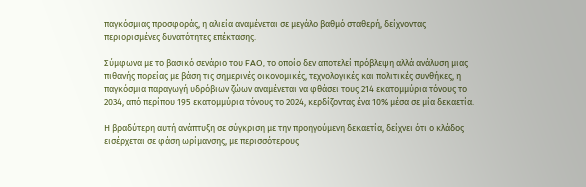παγκόσμιας προσφοράς, η αλιεία αναμένεται σε μεγάλο βαθμό σταθερή, δείχνοντας περιορισμένες δυνατότητες επέκτασης.

Σύμφωνα με το βασικό σενάριο του FAO, το οποίο δεν αποτελεί πρόβλεψη αλλά ανάλυση μιας πιθανής πορείας με βάση τις σημερινές οικονομικές, τεχνολογικές και πολιτικές συνθήκες, η παγκόσμια παραγωγή υδρόβιων ζώων αναμένεται να φθάσει τους 214 εκατομμύρια τόνους το 2034, από περίπου 195 εκατομμύρια τόνους το 2024, κερδίζοντας ένα 10% μέσα σε μία δεκαετία.

Η βραδύτερη αυτή ανάπτυξη σε σύγκριση με την προηγούμενη δεκαετία, δείχνει ότι ο κλάδος εισέρχεται σε φάση ωρίμανσης, με περισσότερους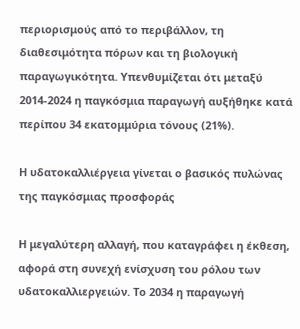περιορισμούς από το περιβάλλον, τη διαθεσιμότητα πόρων και τη βιολογική παραγωγικότητα. Υπενθυμίζεται ότι μεταξύ 2014-2024 η παγκόσμια παραγωγή αυξήθηκε κατά περίπου 34 εκατομμύρια τόνους (21%).

Η υδατοκαλλιέργεια γίνεται ο βασικός πυλώνας της παγκόσμιας προσφοράς

Η μεγαλύτερη αλλαγή, που καταγράφει η έκθεση, αφορά στη συνεχή ενίσχυση του ρόλου των υδατοκαλλιεργειών. Το 2034 η παραγωγή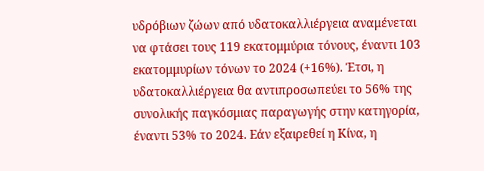υδρόβιων ζώων από υδατοκαλλιέργεια αναμένεται να φτάσει τους 119 εκατομμύρια τόνους, έναντι 103 εκατομμυρίων τόνων το 2024 (+16%). Έτσι, η υδατοκαλλιέργεια θα αντιπροσωπεύει το 56% της συνολικής παγκόσμιας παραγωγής στην κατηγορία, έναντι 53% το 2024. Εάν εξαιρεθεί η Κίνα, η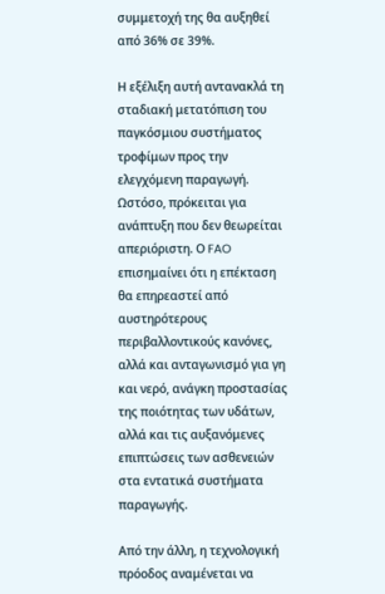συμμετοχή της θα αυξηθεί από 36% σε 39%.

Η εξέλιξη αυτή αντανακλά τη σταδιακή μετατόπιση του παγκόσμιου συστήματος τροφίμων προς την ελεγχόμενη παραγωγή. Ωστόσο, πρόκειται για ανάπτυξη που δεν θεωρείται απεριόριστη. Ο FAO επισημαίνει ότι η επέκταση θα επηρεαστεί από αυστηρότερους περιβαλλοντικούς κανόνες, αλλά και ανταγωνισμό για γη και νερό, ανάγκη προστασίας της ποιότητας των υδάτων, αλλά και τις αυξανόμενες επιπτώσεις των ασθενειών στα εντατικά συστήματα παραγωγής.

Από την άλλη, η τεχνολογική πρόοδος αναμένεται να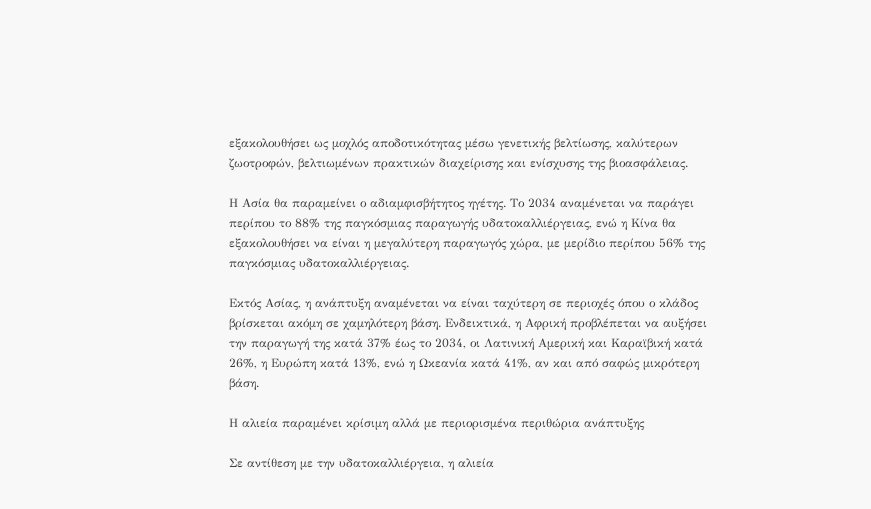εξακολουθήσει ως μοχλός αποδοτικότητας μέσω γενετικής βελτίωσης, καλύτερων ζωοτροφών, βελτιωμένων πρακτικών διαχείρισης και ενίσχυσης της βιοασφάλειας.

Η Ασία θα παραμείνει ο αδιαμφισβήτητος ηγέτης. Το 2034 αναμένεται να παράγει περίπου το 88% της παγκόσμιας παραγωγής υδατοκαλλιέργειας, ενώ η Κίνα θα εξακολουθήσει να είναι η μεγαλύτερη παραγωγός χώρα, με μερίδιο περίπου 56% της παγκόσμιας υδατοκαλλιέργειας.

Εκτός Ασίας, η ανάπτυξη αναμένεται να είναι ταχύτερη σε περιοχές όπου ο κλάδος βρίσκεται ακόμη σε χαμηλότερη βάση. Ενδεικτικά, η Αφρική προβλέπεται να αυξήσει την παραγωγή της κατά 37% έως το 2034, οι Λατινική Αμερική και Καραϊβική κατά 26%, η Ευρώπη κατά 13%, ενώ η Ωκεανία κατά 41%, αν και από σαφώς μικρότερη βάση.

Η αλιεία παραμένει κρίσιμη αλλά με περιορισμένα περιθώρια ανάπτυξης

Σε αντίθεση με την υδατοκαλλιέργεια, η αλιεία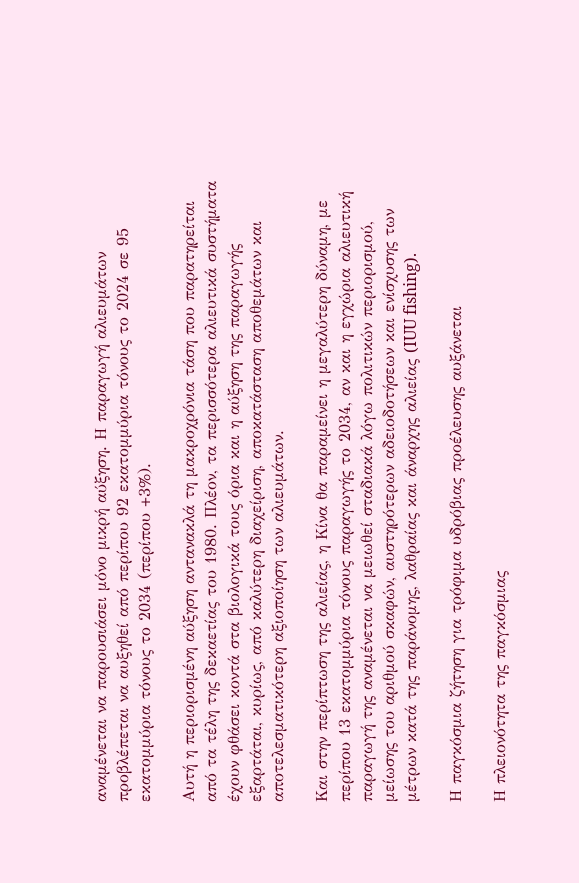αναμένεται να παρουσιάσει μόνο μικρή αύξηση. Η παραγωγή αλιευμάτων προβλέπεται να αυξηθεί από περίπου 92 εκατομμύρια τόνους το 2024 σε 95 εκατομμύρια τόνους το 2034 (περίπου +3%).

Αυτή η περιορισμένη αύξηση αντανακλά τη μακροχρόνια τάση που παρατηρείται από τα τέλη της δεκαετίας του 1980. Πλέον, τα περισσότερα αλιευτικά συστήματα έχουν φθάσει κοντά στα βιολογικά τους όρια και η αύξηση της παραγωγής εξαρτάται, κυρίως, από καλύτερη διαχείριση, αποκατάσταση αποθεμάτων και αποτελεσματικότερη αξιοποίηση των αλιευμάτων.

Και στην περίπτωση της αλιείας, η Κίνα θα παραμείνει η μεγαλύτερη δύναμη, με περίπου 13 εκατομμύρια τόνους παραγωγής το 2034, αν και η εγχώρια αλιευτική παραγωγή της αναμένεται να μειωθεί σταδιακά λόγω πολιτικών περιορισμού, μείωσης του αριθμού σκαφών, αυστηρότερων αδειοδοτήσεων και ενίσχυσης των μέτρων κατά της παράνομης, λαθραίας και άναρχης αλιείας (IUU fishing).

Η παγκόσμια ζήτηση για τρόφιμα υδρόβιας προέλευσης αυξάνεται

Η πλειονότητα της παγκόσμιας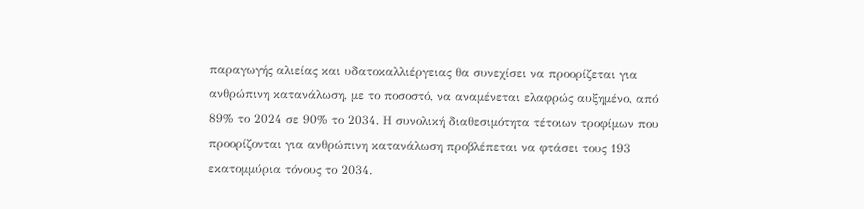παραγωγής αλιείας και υδατοκαλλιέργειας θα συνεχίσει να προορίζεται για ανθρώπινη κατανάλωση, με το ποσοστό, να αναμένεται ελαφρώς αυξημένο, από 89% το 2024 σε 90% το 2034. Η συνολική διαθεσιμότητα τέτοιων τροφίμων που προορίζονται για ανθρώπινη κατανάλωση προβλέπεται να φτάσει τους 193 εκατομμύρια τόνους το 2034.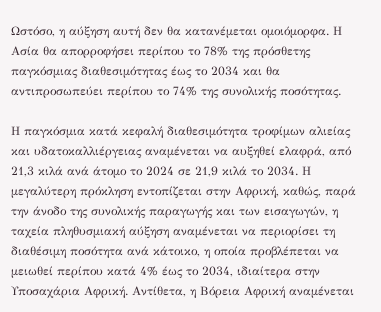Ωστόσο, η αύξηση αυτή δεν θα κατανέμεται ομοιόμορφα. Η Ασία θα απορροφήσει περίπου το 78% της πρόσθετης παγκόσμιας διαθεσιμότητας έως το 2034 και θα αντιπροσωπεύει περίπου το 74% της συνολικής ποσότητας.

Η παγκόσμια κατά κεφαλή διαθεσιμότητα τροφίμων αλιείας και υδατοκαλλιέργειας αναμένεται να αυξηθεί ελαφρά, από 21,3 κιλά ανά άτομο το 2024 σε 21,9 κιλά το 2034. Η μεγαλύτερη πρόκληση εντοπίζεται στην Αφρική, καθώς, παρά την άνοδο της συνολικής παραγωγής και των εισαγωγών, η ταχεία πληθυσμιακή αύξηση αναμένεται να περιορίσει τη διαθέσιμη ποσότητα ανά κάτοικο, η οποία προβλέπεται να μειωθεί περίπου κατά 4% έως το 2034, ιδιαίτερα στην Υποσαχάρια Αφρική. Αντίθετα, η Βόρεια Αφρική αναμένεται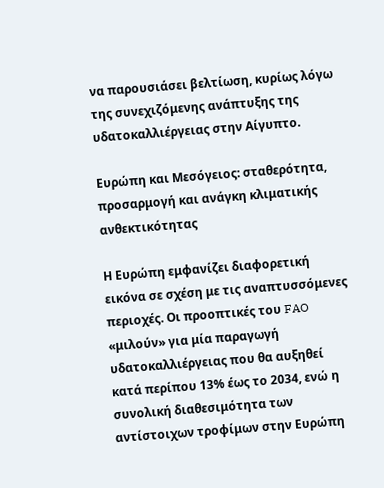να παρουσιάσει βελτίωση, κυρίως λόγω της συνεχιζόμενης ανάπτυξης της υδατοκαλλιέργειας στην Αίγυπτο.

Ευρώπη και Μεσόγειος: σταθερότητα, προσαρμογή και ανάγκη κλιματικής ανθεκτικότητας

Η Ευρώπη εμφανίζει διαφορετική εικόνα σε σχέση με τις αναπτυσσόμενες περιοχές. Οι προοπτικές του FAO «μιλούν» για μία παραγωγή υδατοκαλλιέργειας που θα αυξηθεί κατά περίπου 13% έως το 2034, ενώ η συνολική διαθεσιμότητα των αντίστοιχων τροφίμων στην Ευρώπη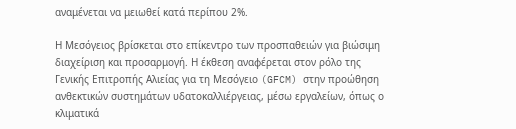αναμένεται να μειωθεί κατά περίπου 2%.

Η Μεσόγειος βρίσκεται στο επίκεντρο των προσπαθειών για βιώσιμη διαχείριση και προσαρμογή. Η έκθεση αναφέρεται στον ρόλο της Γενικής Επιτροπής Αλιείας για τη Μεσόγειο (GFCM) στην προώθηση ανθεκτικών συστημάτων υδατοκαλλιέργειας, μέσω εργαλείων, όπως ο κλιματικά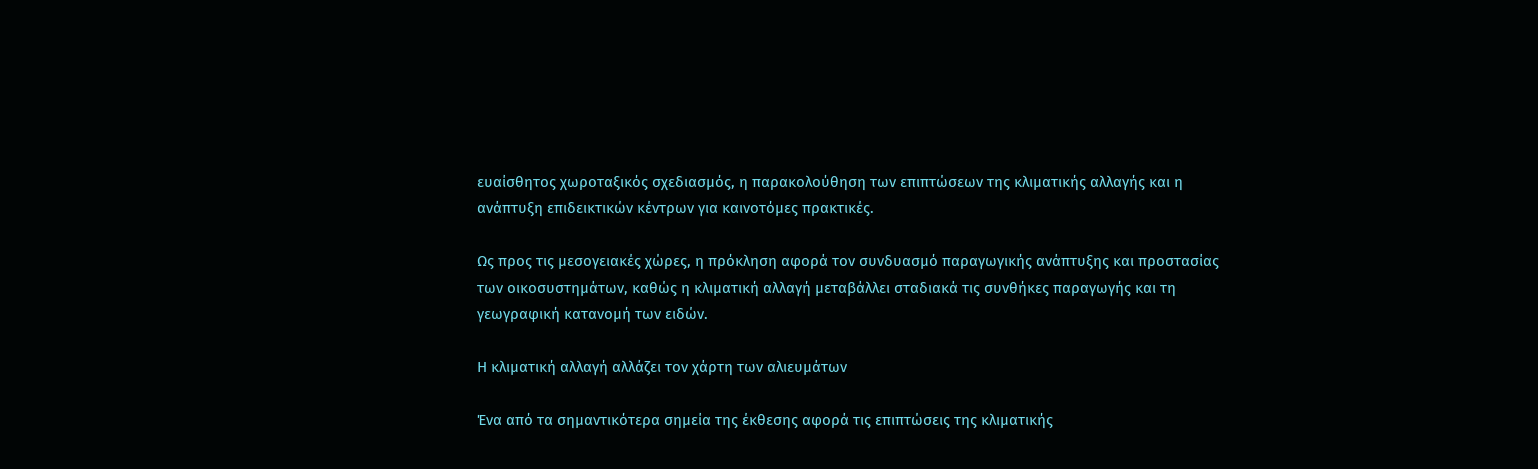ευαίσθητος χωροταξικός σχεδιασμός, η παρακολούθηση των επιπτώσεων της κλιματικής αλλαγής και η ανάπτυξη επιδεικτικών κέντρων για καινοτόμες πρακτικές.

Ως προς τις μεσογειακές χώρες, η πρόκληση αφορά τον συνδυασμό παραγωγικής ανάπτυξης και προστασίας των οικοσυστημάτων, καθώς η κλιματική αλλαγή μεταβάλλει σταδιακά τις συνθήκες παραγωγής και τη γεωγραφική κατανομή των ειδών.

Η κλιματική αλλαγή αλλάζει τον χάρτη των αλιευμάτων

Ένα από τα σημαντικότερα σημεία της έκθεσης αφορά τις επιπτώσεις της κλιματικής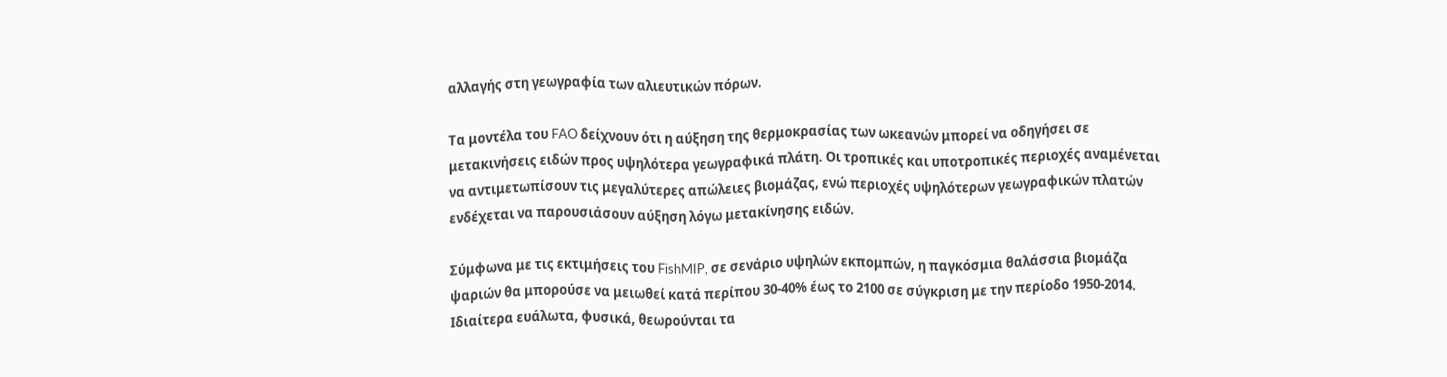αλλαγής στη γεωγραφία των αλιευτικών πόρων.

Τα μοντέλα του FAO δείχνουν ότι η αύξηση της θερμοκρασίας των ωκεανών μπορεί να οδηγήσει σε μετακινήσεις ειδών προς υψηλότερα γεωγραφικά πλάτη. Οι τροπικές και υποτροπικές περιοχές αναμένεται να αντιμετωπίσουν τις μεγαλύτερες απώλειες βιομάζας, ενώ περιοχές υψηλότερων γεωγραφικών πλατών ενδέχεται να παρουσιάσουν αύξηση λόγω μετακίνησης ειδών.

Σύμφωνα με τις εκτιμήσεις του FishMIP, σε σενάριο υψηλών εκπομπών, η παγκόσμια θαλάσσια βιομάζα ψαριών θα μπορούσε να μειωθεί κατά περίπου 30-40% έως το 2100 σε σύγκριση με την περίοδο 1950-2014. Ιδιαίτερα ευάλωτα, φυσικά, θεωρούνται τα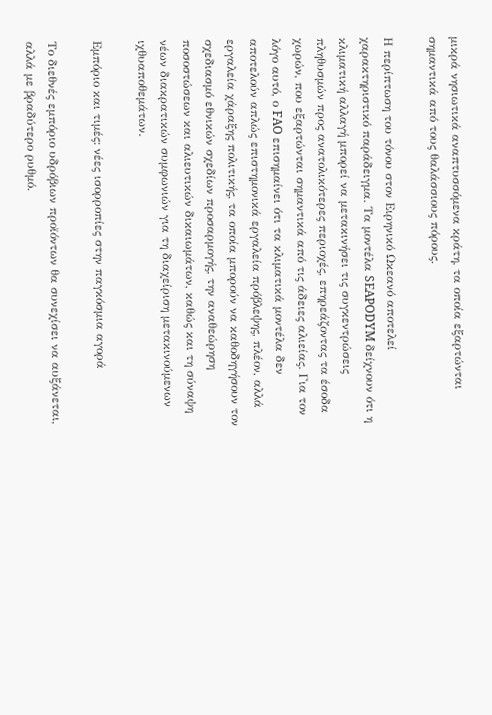μικρά νησιωτικά αναπτυσσόμενα κράτη, τα οποία εξαρτώνται σημαντικά από τους θαλάσσιους πόρους.

Η περίπτωση του τόνου στον Ειρηνικό Ωκεανό αποτελεί χαρακτηριστικό παράδειγμα. Τα μοντέλα SEAPODYM δείχνουν ότι η κλιματική αλλαγή μπορεί να μετακινήσει τις συγκεντρώσεις πληθυσμών προς ανατολικότερες περιοχές, επηρεάζοντας τα έσοδα χωρών, που εξαρτώνται σημαντικά από τις άδειες αλιείας. Για τον λόγο αυτό, ο FAO επισημαίνει ότι τα κλιματικά μοντέλα δεν αποτελούν απλώς επιστημονικά εργαλεία πρόβλεψης, πλέον, αλλά εργαλεία χάραξης πολιτικής, τα οποία μπορούν να καθοδηγήσουν τον σχεδιασμό εθνικών σχεδίων προσαρμογής, την αναθεώρηση ποσοστώσεων και αλιευτικών δικαιωμάτων, καθώς και τη σύναψη νέων διακρατικών συμφωνιών για τη διαχείριση μετακινούμενων ιχθυαποθεμάτων.

Εμπόριο και τιμές: νέες ισορροπίες στην παγκόσμια αγορά

Το διεθνές εμπόριο υδρόβιων προϊόντων θα συνεχίσει να αυξάνεται, αλλά με βραδύτερο ρυθμό.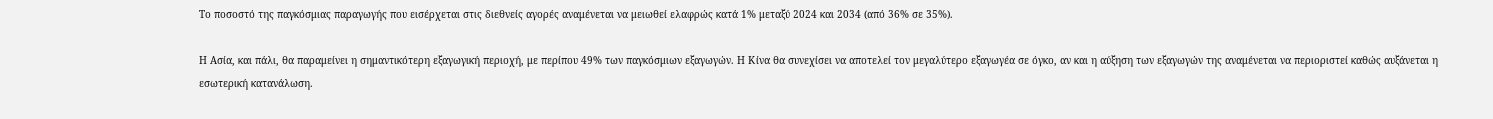Το ποσοστό της παγκόσμιας παραγωγής που εισέρχεται στις διεθνείς αγορές αναμένεται να μειωθεί ελαφρώς κατά 1% μεταξύ 2024 και 2034 (από 36% σε 35%).

Η Ασία, και πάλι, θα παραμείνει η σημαντικότερη εξαγωγική περιοχή, με περίπου 49% των παγκόσμιων εξαγωγών. Η Κίνα θα συνεχίσει να αποτελεί τον μεγαλύτερο εξαγωγέα σε όγκο, αν και η αύξηση των εξαγωγών της αναμένεται να περιοριστεί καθώς αυξάνεται η εσωτερική κατανάλωση.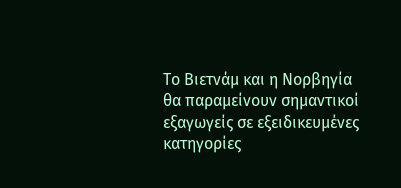Το Βιετνάμ και η Νορβηγία θα παραμείνουν σημαντικοί εξαγωγείς σε εξειδικευμένες κατηγορίες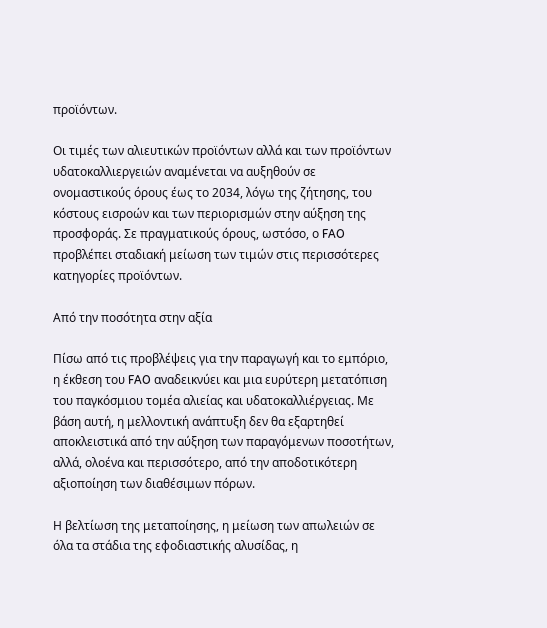προϊόντων.

Οι τιμές των αλιευτικών προϊόντων αλλά και των προϊόντων υδατοκαλλιεργειών αναμένεται να αυξηθούν σε ονομαστικούς όρους έως το 2034, λόγω της ζήτησης, του κόστους εισροών και των περιορισμών στην αύξηση της προσφοράς. Σε πραγματικούς όρους, ωστόσο, ο FAO προβλέπει σταδιακή μείωση των τιμών στις περισσότερες κατηγορίες προϊόντων.

Από την ποσότητα στην αξία

Πίσω από τις προβλέψεις για την παραγωγή και το εμπόριο, η έκθεση του FAO αναδεικνύει και μια ευρύτερη μετατόπιση του παγκόσμιου τομέα αλιείας και υδατοκαλλιέργειας. Με βάση αυτή, η μελλοντική ανάπτυξη δεν θα εξαρτηθεί αποκλειστικά από την αύξηση των παραγόμενων ποσοτήτων, αλλά, ολοένα και περισσότερο, από την αποδοτικότερη αξιοποίηση των διαθέσιμων πόρων.

Η βελτίωση της μεταποίησης, η μείωση των απωλειών σε όλα τα στάδια της εφοδιαστικής αλυσίδας, η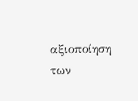αξιοποίηση των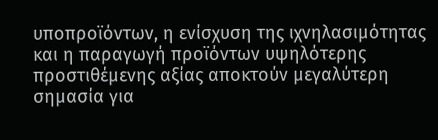υποπροϊόντων, η ενίσχυση της ιχνηλασιμότητας και η παραγωγή προϊόντων υψηλότερης προστιθέμενης αξίας αποκτούν μεγαλύτερη σημασία για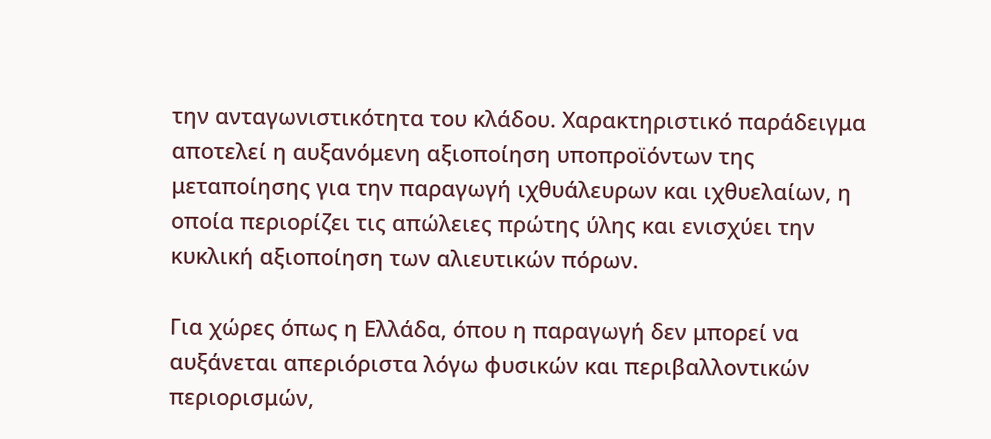την ανταγωνιστικότητα του κλάδου. Χαρακτηριστικό παράδειγμα αποτελεί η αυξανόμενη αξιοποίηση υποπροϊόντων της μεταποίησης για την παραγωγή ιχθυάλευρων και ιχθυελαίων, η οποία περιορίζει τις απώλειες πρώτης ύλης και ενισχύει την κυκλική αξιοποίηση των αλιευτικών πόρων.

Για χώρες όπως η Ελλάδα, όπου η παραγωγή δεν μπορεί να αυξάνεται απεριόριστα λόγω φυσικών και περιβαλλοντικών περιορισμών,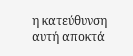η κατεύθυνση αυτή αποκτά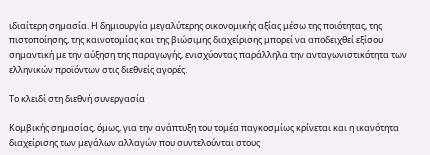ιδιαίτερη σημασία. Η δημιουργία μεγαλύτερης οικονομικής αξίας μέσω της ποιότητας, της πιστοποίησης, της καινοτομίας και της βιώσιμης διαχείρισης μπορεί να αποδειχθεί εξίσου σημαντική με την αύξηση της παραγωγής, ενισχύοντας παράλληλα την ανταγωνιστικότητα των ελληνικών προϊόντων στις διεθνείς αγορές.

Το κλειδί στη διεθνή συνεργασία

Κομβικής σημασίας, όμως, για την ανάπτυξη του τομέα παγκοσμίως κρίνεται και η ικανότητα διαχείρισης των μεγάλων αλλαγών που συντελούνται στους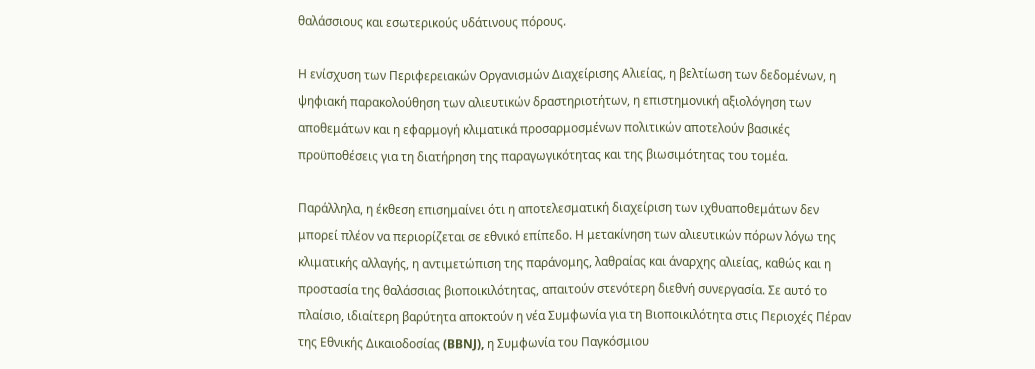θαλάσσιους και εσωτερικούς υδάτινους πόρους.

Η ενίσχυση των Περιφερειακών Οργανισμών Διαχείρισης Αλιείας, η βελτίωση των δεδομένων, η ψηφιακή παρακολούθηση των αλιευτικών δραστηριοτήτων, η επιστημονική αξιολόγηση των αποθεμάτων και η εφαρμογή κλιματικά προσαρμοσμένων πολιτικών αποτελούν βασικές προϋποθέσεις για τη διατήρηση της παραγωγικότητας και της βιωσιμότητας του τομέα.

Παράλληλα, η έκθεση επισημαίνει ότι η αποτελεσματική διαχείριση των ιχθυαποθεμάτων δεν μπορεί πλέον να περιορίζεται σε εθνικό επίπεδο. Η μετακίνηση των αλιευτικών πόρων λόγω της κλιματικής αλλαγής, η αντιμετώπιση της παράνομης, λαθραίας και άναρχης αλιείας, καθώς και η προστασία της θαλάσσιας βιοποικιλότητας, απαιτούν στενότερη διεθνή συνεργασία. Σε αυτό το πλαίσιο, ιδιαίτερη βαρύτητα αποκτούν η νέα Συμφωνία για τη Βιοποικιλότητα στις Περιοχές Πέραν της Εθνικής Δικαιοδοσίας (BBNJ), η Συμφωνία του Παγκόσμιου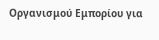Οργανισμού Εμπορίου για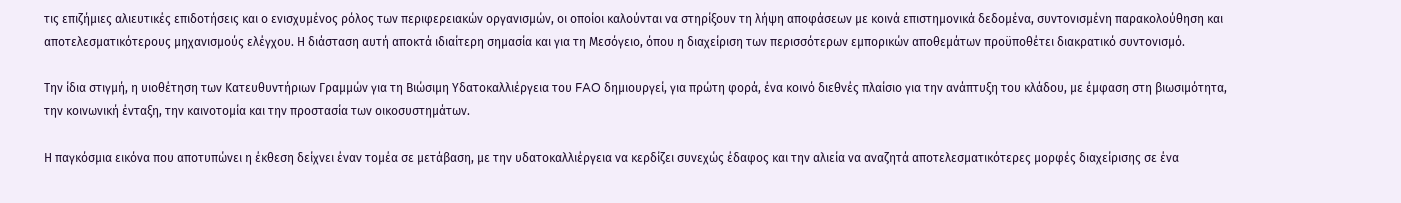τις επιζήμιες αλιευτικές επιδοτήσεις και ο ενισχυμένος ρόλος των περιφερειακών οργανισμών, οι οποίοι καλούνται να στηρίξουν τη λήψη αποφάσεων με κοινά επιστημονικά δεδομένα, συντονισμένη παρακολούθηση και αποτελεσματικότερους μηχανισμούς ελέγχου. Η διάσταση αυτή αποκτά ιδιαίτερη σημασία και για τη Μεσόγειο, όπου η διαχείριση των περισσότερων εμπορικών αποθεμάτων προϋποθέτει διακρατικό συντονισμό.

Την ίδια στιγμή, η υιοθέτηση των Κατευθυντήριων Γραμμών για τη Βιώσιμη Υδατοκαλλιέργεια του FAO δημιουργεί, για πρώτη φορά, ένα κοινό διεθνές πλαίσιο για την ανάπτυξη του κλάδου, με έμφαση στη βιωσιμότητα, την κοινωνική ένταξη, την καινοτομία και την προστασία των οικοσυστημάτων.

Η παγκόσμια εικόνα που αποτυπώνει η έκθεση δείχνει έναν τομέα σε μετάβαση, με την υδατοκαλλιέργεια να κερδίζει συνεχώς έδαφος και την αλιεία να αναζητά αποτελεσματικότερες μορφές διαχείρισης σε ένα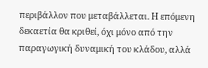περιβάλλον που μεταβάλλεται. Η επόμενη δεκαετία θα κριθεί, όχι μόνο από την παραγωγική δυναμική του κλάδου, αλλά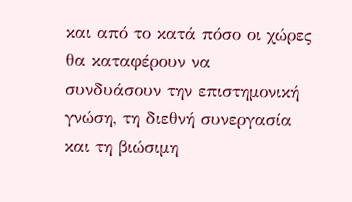και από το κατά πόσο οι χώρες θα καταφέρουν να συνδυάσουν την επιστημονική γνώση, τη διεθνή συνεργασία και τη βιώσιμη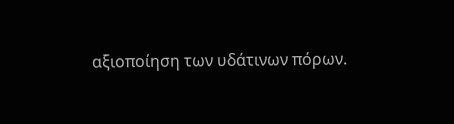αξιοποίηση των υδάτινων πόρων.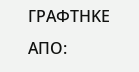ΓΡΑΦΤΗΚΕ ΑΠΟ: